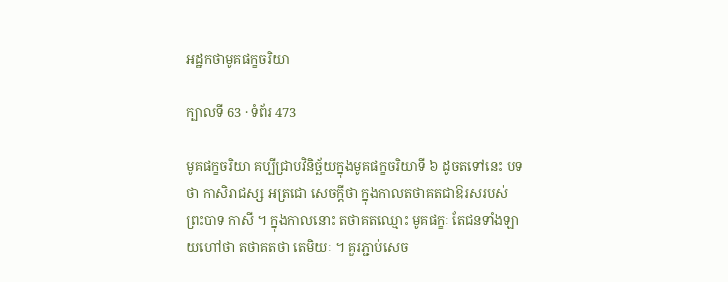អដ្ឋកថាមូគផក្ខចរិយា

ក្បាលទី 63 · ទំព័រ 473

មូគផក្ខចរិយា គប្បីជ្រាបវិនិច្ឆ័យក្នុងមូគផក្ខចរិយាទី ៦ ដូចតទៅនេះ បទថា កាសិរាជស្ស អត្រជោ សេចក្តីថា ក្នុងកាលតថាគតជាឱរសរបស់ព្រះបាទ កាសី ។ ក្នុងកាលនោះ តថាគតឈ្មោះ មូគផក្ខៈ តែជនទាំងឡាយហៅថា តថាគតថា តេមិយៈ ។ គួរភ្ជាប់សេច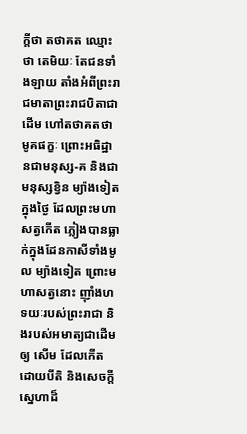ក្តីថា តថាគត ឈ្មោះថា តេមិយៈ តែជនទាំងឡាយ តាំងអំពីព្រះរាជមាតាព្រះរាជបិតាជាដើម ហៅតថាគតថា មូគផក្ខៈ ព្រោះអធិដ្ឋានជាមនុស្ស-គ និងជាមនុស្សខ្វិន ម្យ៉ាងទៀត ក្នុងថ្ងៃ ដែលព្រះមហាសត្វកើត ភ្លៀងបានធ្លាក់ក្នុងដែនកាសីទាំងមូល ម្យ៉ាងទៀត ព្រោះមហាសត្វនោះ ញ៉ាំងហទយៈរបស់ព្រះរាជា និងរបស់អមាត្យជាដើមឲ្យ សើម ដែលកើតដោយបីតិ និងសេចក្តីស្នេហាដ៏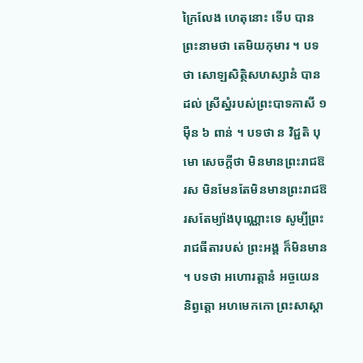ក្រៃលែង ហេតុនោះ ទើប បានព្រះនាមថា តេមិយកុមារ ។ បទថា សោឡសិត្ថិសហស្សានំ បានដល់ ស្រីស្នំរបស់ព្រះបាទកាសី ១ ម៉ឺន ៦ ពាន់ ។ បទថា ន វិជ្ជតិ បុមោ សេចក្តីថា មិនមានព្រះរាជឱរស មិនមែនតែមិនមានព្រះរាជឱរសតែម្យ៉ាងបុណ្ណោះទេ សូម្បីព្រះរាជធីតារបស់ ព្រះអង្គ ក៏មិនមាន ។ បទថា អហោរត្តានំ អច្ចយេន និព្វត្តោ អហមេកកោ ព្រះសាស្តា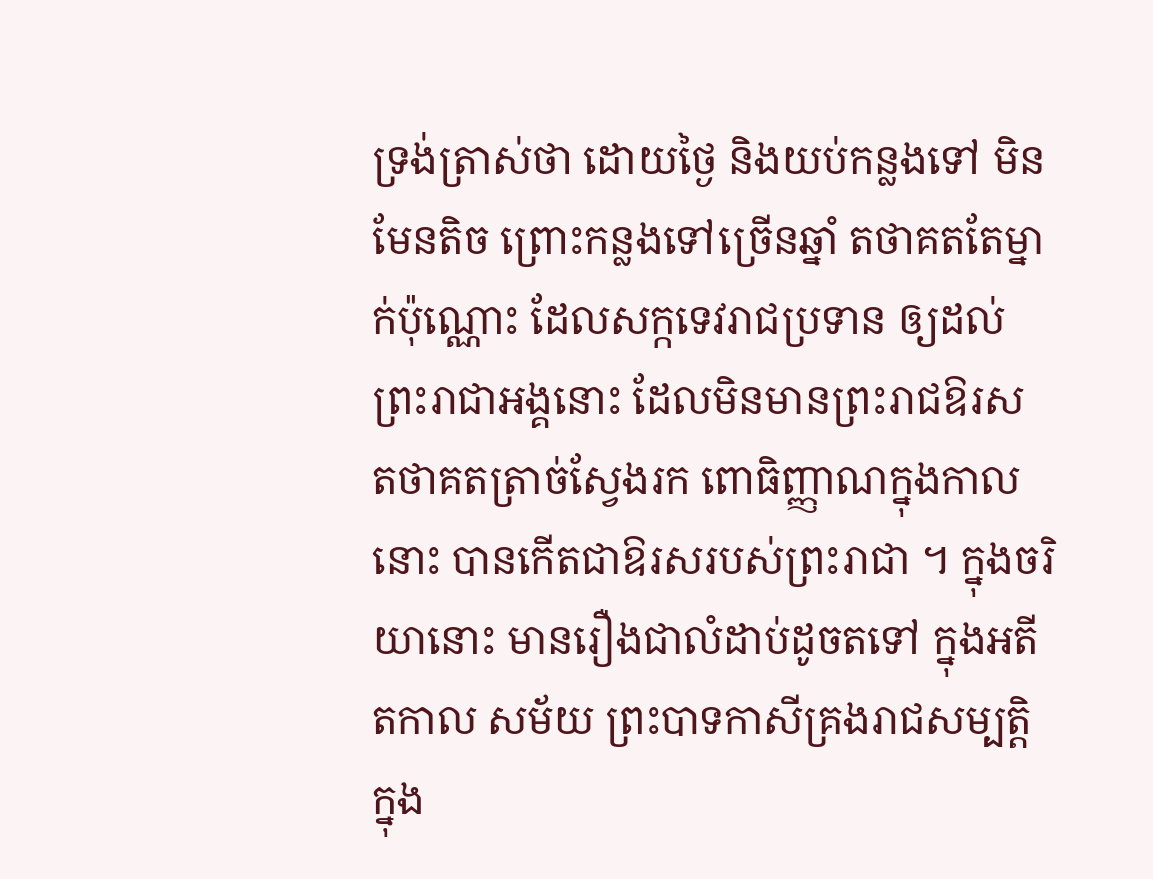ទ្រង់ត្រាស់ថា ដោយថ្ងៃ និងយប់កន្លងទៅ មិនមែនតិច ព្រោះកន្លងទៅច្រើនឆ្នាំ តថាគតតែម្នាក់ប៉ុណ្ណោះ ដែលសក្កទេវរាជប្រទាន ឲ្យដល់ព្រះរាជាអង្គនោះ ដែលមិនមានព្រះរាជឱរស តថាគតត្រាច់ស្វែងរក ពោធិញ្ញាណក្នុងកាលនោះ បានកើតជាឱរសរបស់ព្រះរាជា ។ ក្នុងចរិយានោះ មានរឿងជាលំដាប់ដូចតទៅ ក្នុងអតីតកាល សម័យ ព្រះបាទកាសីគ្រងរាជសម្បត្តិក្នុង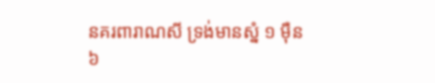នគរពារាណសី ទ្រង់មានស្នំ ១ ម៉ឺន ៦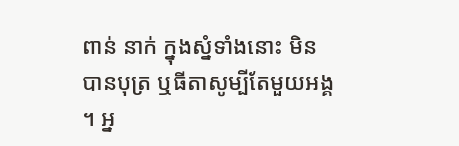ពាន់ នាក់ ក្នុងស្នំទាំងនោះ មិនបានបុត្រ ឬធីតាសូម្បីតែមួយអង្គ ។ អ្ន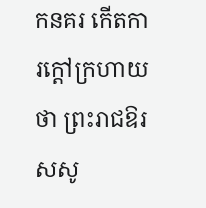កនគរ កើតការក្តៅក្រហាយថា ព្រះរាជឱរសសូ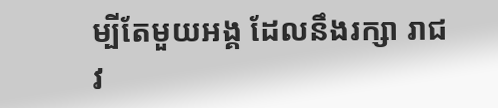ម្បីតែមួយអង្គ ដែលនឹងរក្សា រាជវ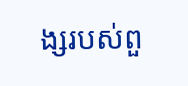ង្សរបស់ពួ